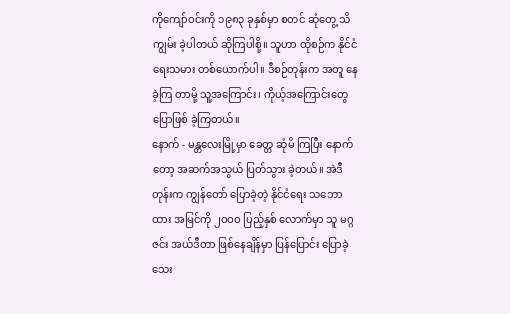ကိုကျော်ဝင်းကို ၁၉၈၃ ခုနှစ်မှာ စတင် ဆုံတွေ့ သိကျွမ်း ခဲ့ပါတယ် ဆိုကြပါစို့။ သူဟာ ထိုစဉ်က နိုင်ငံရေးသမား တစ်ယောက်ပါ။ ဒီစဉ်တုန်းက အတူ နေခဲ့ကြ တာမို့ သူ့အကြောင်း၊ ကိုယ့်အကြောင်းတွေ ပြောဖြစ် ခဲ့ကြတယ်။
နောက် - မန္တလေးမြို့မှာ ခေတ္တ ဆုံမိ ကြပြီး နောက်တော့ အဆက်အသွယ် ပြတ်သွား ခဲ့တယ်။ အဲဒီတုန်းက ကျွန်တော် ပြောခဲ့တဲ့ နိုင်ငံရေး သဘောထား အမြင်ကို ၂ဝဝဝ ပြည့်နှစ် လောက်မှာ သူ မဂ္ဂဇင်း အယ်ဒီတာ ဖြစ်နေချိန်မှာ ပြန်ပြောင်း ပြောခဲ့ သေး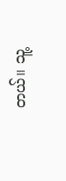တယ်။ သူ့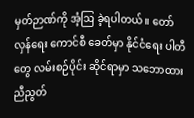မှတ်ဉာဏ်ကို အံ့ဩ ခဲ့ရပါတယ်။ တော်လှန်ရေး ကောင်စီ ခေတ်မှာ နိုင်ငံရေး ပါတီတွေ လမ်းစဉ်ပိုင်း ဆိုင်ရာမှာ သဘောထား ညီညွတ်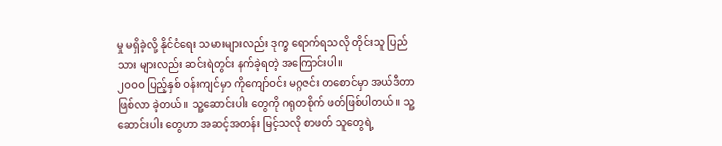မှု မရှိခဲ့လို့ နိုင်ငံရေး သမားများလည်း ဒုက္ခ ရောက်ရသလို တိုင်းသူ ပြည်သား များလည်း ဆင်းရဲတွင်း နက်ခဲ့ရတဲ့ အကြောင်းပါ။
၂ဝဝဝ ပြည့်နှစ် ဝန်းကျင်မှာ ကိုကျော်ဝင်း မဂ္ဂဇင်း တစောင်မှာ အယ်ဒီတာ ဖြစ်လာ ခဲ့တယ်။ သူ့ဆောင်းပါး တွေကို ဂရုတစိုက် ဖတ်ဖြစ်ပါတယ်။ သူ့ဆောင်းပါး တွေဟာ အဆင့်အတန်း မြင့်သလို စာဖတ် သူတွေရဲ့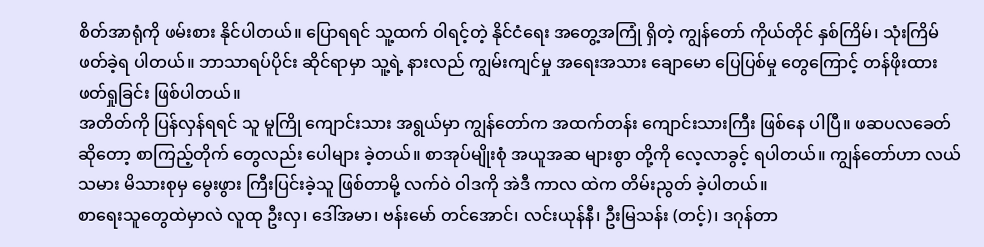စိတ်အာရုံကို ဖမ်းစား နိုင်ပါတယ်။ ပြောရရင် သူ့ထက် ဝါရင့်တဲ့ နိုင်ငံရေး အတွေ့အကြုံ ရှိတဲ့ ကျွန်တော် ကိုယ်တိုင် နှစ်ကြိမ်၊ သုံးကြိမ် ဖတ်ခဲ့ရ ပါတယ်။ ဘာသာရပ်ပိုင်း ဆိုင်ရာမှာ သူ့ရဲ့ နားလည် ကျွမ်းကျင်မှု အရေးအသား ချောမော ပြေပြစ်မှု တွေကြောင့် တန်ဖိုးထား ဖတ်ရှုခြင်း ဖြစ်ပါတယ်။
အတိတ်ကို ပြန်လှန်ရရင် သူ မူကြို ကျောင်းသား အရွယ်မှာ ကျွန်တော်က အထက်တန်း ကျောင်းသားကြီး ဖြစ်နေ ပါပြီ။ ဖဆပလခေတ် ဆိုတော့ စာကြည့်တိုက် တွေလည်း ပေါများ ခဲ့တယ်။ စာအုပ်မျိုးစုံ အယူအဆ များစွာ တို့ကို လေ့လာခွင့် ရပါတယ်။ ကျွန်တော်ဟာ လယ်သမား မိသားစုမှ မွေးဖွား ကြီးပြင်းခဲ့သူ ဖြစ်တာမို့ လက်ဝဲ ဝါဒကို အဲဒီ ကာလ ထဲက တိမ်းညွတ် ခဲ့ပါတယ်။
စာရေးသူတွေထဲမှာလဲ လူထု ဦးလှ၊ ဒေါ်အမာ၊ ဗန်းမော် တင်အောင်၊ လင်းယုန်နီ၊ ဦးမြသန်း (တင့်)၊ ဒဂုန်တာ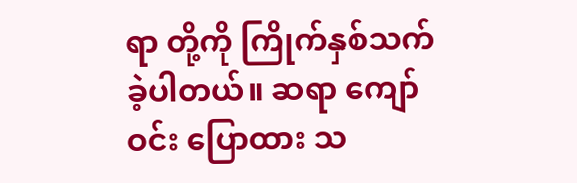ရာ တို့ကို ကြိုက်နှစ်သက် ခဲ့ပါတယ်။ ဆရာ ကျော်ဝင်း ပြောထား သ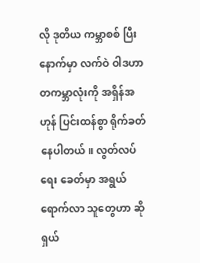လို ဒုတိယ ကမ္ဘာစစ် ပြီးနောက်မှာ လက်ဝဲ ဝါဒဟာ တကမ္ဘာလုံးကို အရှိန်အဟုန် ပြင်းထန်စွာ ရိုက်ခတ် နေပါတယ်။ လွတ်လပ်ရေး ခေတ်မှာ အရွယ် ရောက်လာ သူတွေဟာ ဆိုရှယ်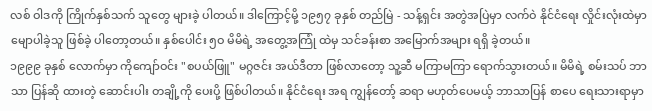လစ် ဝါဒကို ကြိုက်နှစ်သက် သူတွေ များခဲ့ ပါတယ်။ ဒါကြောင့်မို့ ၁၉၅၇ ခုနှစ် တည်မြဲ - သန့်ရှင်း အတွဲအပြဲမှာ လက်ဝဲ နိုင်ငံရေး လှိုင်းလုံးထဲမှာ မျောပါခဲ့သူ ဖြစ်ခဲ့ ပါတော့တယ်။ နှစ်ပေါင်း ၅ဝ မိမိရဲ့ အတွေ့အကြုံ ထဲမှ သင်ခန်းစာ အမြောက်အများ ရရှိ ခဲ့တယ်။
၁၉၉၉ ခုနှစ် လောက်မှာ ကိုကျော်ဝင်း "စပယ်ဖြူ" မဂ္ဂဇင်း အယ်ဒီတာ ဖြစ်လာတော့ သူ့ဆီ မကြာမကြာ ရောက်သွားတယ်။ မိမိရဲ့ စမ်းသပ် ဘာသာ ပြန်ဆို ထားတဲ့ ဆောင်းပါး တချို့ကို ပေးပို့ ဖြစ်ပါတယ်။ နိုင်ငံရေး အရ ကျွန်တော့် ဆရာ မဟုတ်ပေမယ့် ဘာသာပြန် စာပေ ရေးသားရာမှာ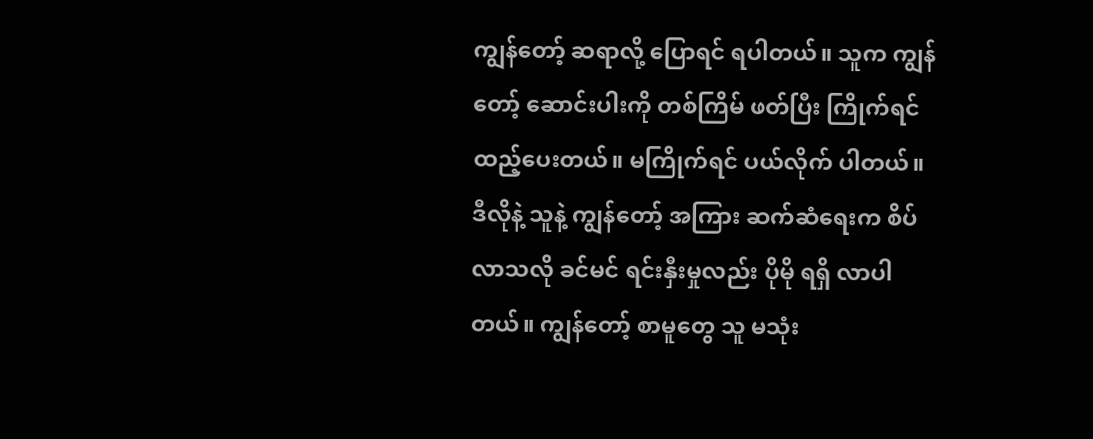ကျွန်တော့် ဆရာလို့ ပြောရင် ရပါတယ်။ သူက ကျွန်တော့် ဆောင်းပါးကို တစ်ကြိမ် ဖတ်ပြီး ကြိုက်ရင် ထည့်ပေးတယ်။ မကြိုက်ရင် ပယ်လိုက် ပါတယ်။ ဒီလိုနဲ့ သူနဲ့ ကျွန်တော့် အကြား ဆက်ဆံရေးက စိပ်လာသလို ခင်မင် ရင်းနှီးမှုလည်း ပိုမို ရရှိ လာပါတယ်။ ကျွန်တော့် စာမူတွေ သူ မသုံး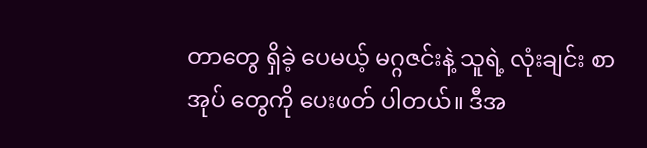တာတွေ ရှိခဲ့ ပေမယ့် မဂ္ဂဇင်းနဲ့ သူရဲ့ လုံးချင်း စာအုပ် တွေကို ပေးဖတ် ပါတယ်။ ဒီအ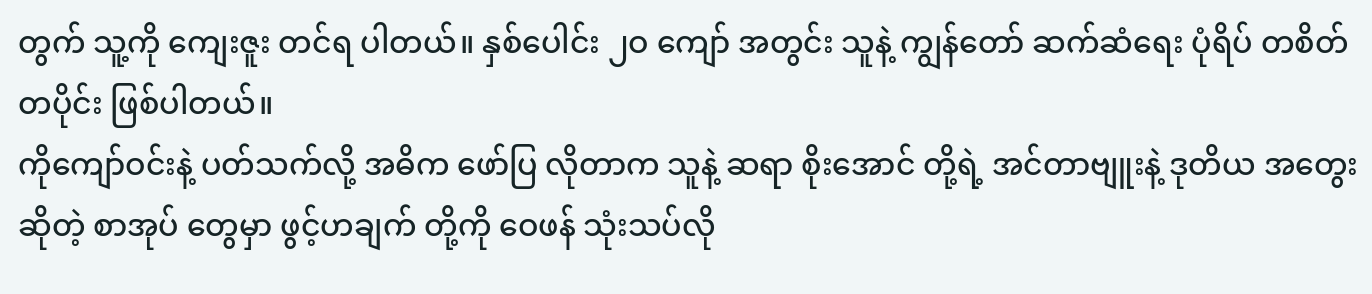တွက် သူ့ကို ကျေးဇူး တင်ရ ပါတယ်။ နှစ်ပေါင်း ၂ဝ ကျော် အတွင်း သူနဲ့ ကျွန်တော် ဆက်ဆံရေး ပုံရိပ် တစိတ်တပိုင်း ဖြစ်ပါတယ်။
ကိုကျော်ဝင်းနဲ့ ပတ်သက်လို့ အဓိက ဖော်ပြ လိုတာက သူနဲ့ ဆရာ စိုးအောင် တို့ရဲ့ အင်တာဗျူးနဲ့ ဒုတိယ အတွေး ဆိုတဲ့ စာအုပ် တွေမှာ ဖွင့်ဟချက် တို့ကို ဝေဖန် သုံးသပ်လို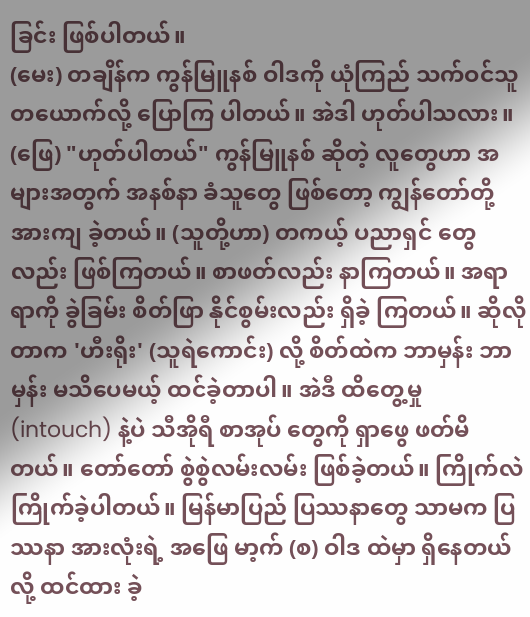ခြင်း ဖြစ်ပါတယ်။
(မေး) တချိန်က ကွန်မြူနစ် ဝါဒကို ယုံကြည် သက်ဝင်သူ တယောက်လို့ ပြောကြ ပါတယ်။ အဲဒါ ဟုတ်ပါသလား။
(ဖြေ) "ဟုတ်ပါတယ်" ကွန်မြူနစ် ဆိုတဲ့ လူတွေဟာ အများအတွက် အနစ်နာ ခံသူတွေ ဖြစ်တော့ ကျွန်တော်တို့ အားကျ ခဲ့တယ်။ (သူတို့ဟာ) တကယ့် ပညာရှင် တွေလည်း ဖြစ်ကြတယ်။ စာဖတ်လည်း နာကြတယ်။ အရာရာကို ခွဲခြမ်း စိတ်ဖြာ နိုင်စွမ်းလည်း ရှိခဲ့ ကြတယ်။ ဆိုလိုတာက 'ဟီးရိုး' (သူရဲကောင်း) လို့ စိတ်ထဲက ဘာမှန်း ဘာမှန်း မသိပေမယ့် ထင်ခဲ့တာပါ။ အဲဒီ ထိတွေ့မှု (intouch) နဲ့ပဲ သီအိုရီ စာအုပ် တွေကို ရှာဖွေ ဖတ်မိတယ်။ တော်တော် စွဲစွဲလမ်းလမ်း ဖြစ်ခဲ့တယ်။ ကြိုက်လဲ ကြိုက်ခဲ့ပါတယ်။ မြန်မာပြည် ပြဿနာတွေ သာမက ပြဿနာ အားလုံးရဲ့ အဖြေ မာ့က် (စ) ဝါဒ ထဲမှာ ရှိနေတယ်လို့ ထင်ထား ခဲ့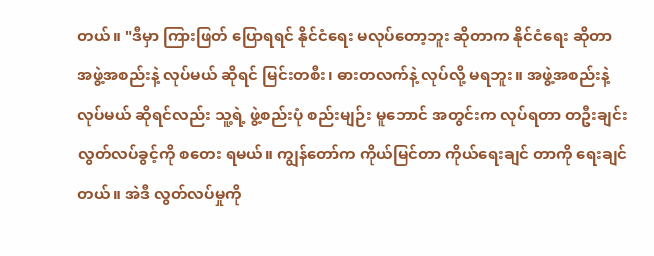တယ်။ "ဒီမှာ ကြားဖြတ် ပြောရရင် နိုင်ငံရေး မလုပ်တော့ဘူး ဆိုတာက နိုင်ငံရေး ဆိုတာ အဖွဲ့အစည်းနဲ့ လုပ်မယ် ဆိုရင် မြင်းတစီး၊ ဓားတလက်နဲ့ လုပ်လို့ မရဘူး။ အဖွဲ့အစည်းနဲ့ လုပ်မယ် ဆိုရင်လည်း သူ့ရဲ့ ဖွဲ့စည်းပုံ စည်းမျဉ်း မူဘောင် အတွင်းက လုပ်ရတာ တဦးချင်း လွတ်လပ်ခွင့်ကို စတေး ရမယ်။ ကျွန်တော်က ကိုယ်မြင်တာ ကိုယ်ရေးချင် တာကို ရေးချင်တယ်။ အဲဒီ လွတ်လပ်မှုကို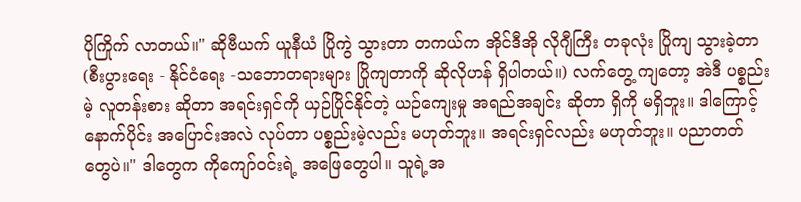ပိုကြိုက် လာတယ်။" ဆိုဗီယက် ယူနီယံ ပြိုကွဲ သွားတာ တကယ်က အိုင်ဒီအို လိုဂျီကြီး တခုလုံး ပြိုကျ သွားခဲ့တာ (စီးပွားရေး - နိုင်ငံရေး -သဘောတရားများ ပြိုကျတာကို ဆိုလိုဟန် ရှိပါတယ်။) လက်တွေ့ ကျတော့ အဲဒီ ပစ္စည်းမဲ့ လူတန်းစား ဆိုတာ အရင်းရှင်ကို ယှဉ်ပြိုင်နိုင်တဲ့ ယဉ်ကျေးမှု အရည်အချင်း ဆိုတာ ရှိကို မရှိဘူး။ ဒါကြောင့် နောက်ပိုင်း အပြောင်းအလဲ လုပ်တာ ပစ္စည်းမဲ့လည်း မဟုတ်ဘူး။ အရင်းရှင်လည်း မဟုတ်ဘူး။ ပညာတတ် တွေပဲ။" ဒါတွေက ကိုကျော်ဝင်းရဲ့ အဖြေတွေပါ။ သူရဲ့အ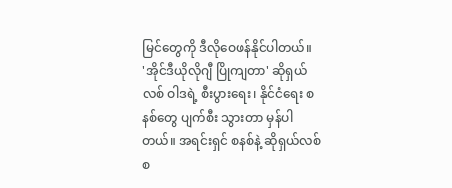မြင်တွေကို ဒီလိုဝေဖန်နိုင်ပါတယ်။
'အိုင်ဒီယိုလိုဂျီ ပြိုကျတာ' ဆိုရှယ်လစ် ဝါဒရဲ့ စီးပွားရေး၊ နိုင်ငံရေး စနစ်တွေ ပျက်စီး သွားတာ မှန်ပါတယ်။ အရင်းရှင် စနစ်နဲ့ ဆိုရှယ်လစ် စ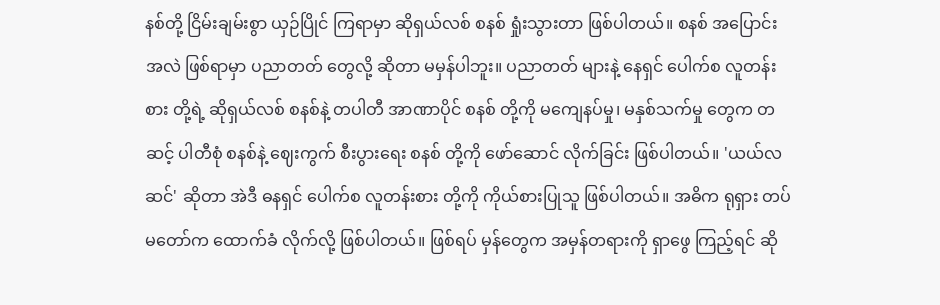နစ်တို့ ငြိမ်းချမ်းစွာ ယှဉ်ပြိုင် ကြရာမှာ ဆိုရှယ်လစ် စနစ် ရှုံးသွားတာ ဖြစ်ပါတယ်။ စနစ် အပြောင်းအလဲ ဖြစ်ရာမှာ ပညာတတ် တွေလို့ ဆိုတာ မမှန်ပါဘူး။ ပညာတတ် များနဲ့ နေရှင် ပေါက်စ လူတန်းစား တို့ရဲ့ ဆိုရှယ်လစ် စနစ်နဲ့ တပါတီ အာဏာပိုင် စနစ် တို့ကို မကျေနပ်မှု၊ မနှစ်သက်မှု တွေက တဆင့် ပါတီစုံ စနစ်နဲ့ ဈေးကွက် စီးပွားရေး စနစ် တို့ကို ဖော်ဆောင် လိုက်ခြင်း ဖြစ်ပါတယ်။ 'ယယ်လဆင်' ဆိုတာ အဲဒီ ဓနရှင် ပေါက်စ လူတန်းစား တို့ကို ကိုယ်စားပြုသူ ဖြစ်ပါတယ်။ အဓိက ရုရှား တပ်မတော်က ထောက်ခံ လိုက်လို့ ဖြစ်ပါတယ်။ ဖြစ်ရပ် မှန်တွေက အမှန်တရားကို ရှာဖွေ ကြည့်ရင် ဆို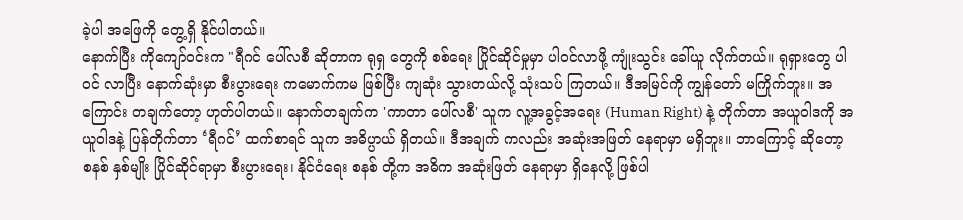ခဲ့ပါ အဖြေကို တွေ့ရှိ နိုင်ပါတယ်။
နောက်ပြီး ကိုကျော်ဝင်းက "ရီဂင် ပေါ်လစီ ဆိုတာက ရုရှ တွေကို စစ်ရေး ပြိုင်ဆိုင်မှုမှာ ပါဝင်လာဖို့ ကျုံးသွင်း ခေါ်ယူ လိုက်တယ်။ ရုရှားတွေ ပါဝင် လာပြီး နောက်ဆုံးမှာ စီးပွားရေး ကမောက်ကမ ဖြစ်ပြီး ကျဆုံး သွားတယ်လို့ သုံးသပ် ကြတယ်။ ဒီအမြင်ကို ကျွန်တော် မကြိုက်ဘူး။ အကြောင်း တချက်တော့ ဟုတ်ပါတယ်။ နောက်တချက်က 'ကာတာ ပေါ်လစီ' သူက လူ့အခွင့်အရေး (Human Right) နဲ့ တိုက်တာ အယူဝါဒကို အယူဝါဒနဲ့ ပြန်တိုက်တာ ‘ရီဂင်’ ထက်စာရင် သူက အဓိပ္ပာယ် ရှိတယ်။ ဒီအချက် ကလည်း အဆုံးအဖြတ် နေရာမှာ မရှိဘူး။ ဘာကြောင့် ဆိုတော့ စနစ် နှစ်မျိုး ပြိုင်ဆိုင်ရာမှာ စီးပွားရေး၊ နိုင်ငံရေး စနစ် တို့က အဓိက အဆုံးဖြတ် နေရာမှာ ရှိနေလို့ ဖြစ်ပါ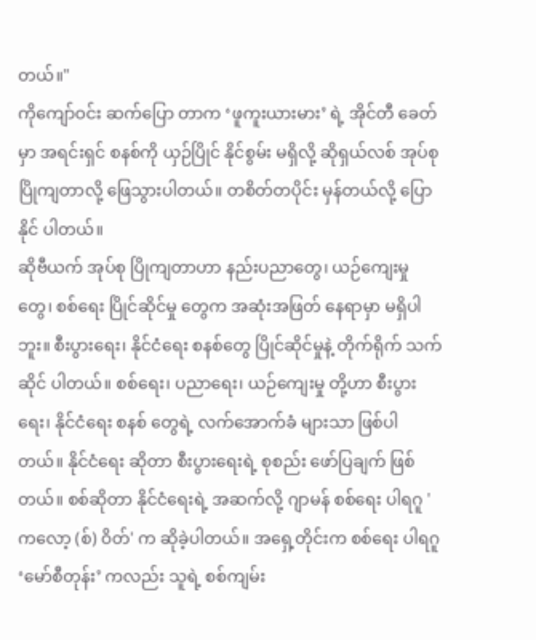တယ်။"
ကိုကျော်ဝင်း ဆက်ပြော တာက ‘ဖူကူးယားမား’ ရဲ့ အိုင်တီ ခေတ်မှာ အရင်းရှင် စနစ်ကို ယှဉ်ပြိုင် နိုင်စွမ်း မရှိလို့ ဆိုရှယ်လစ် အုပ်စု ပြိုကျတာလို့ ဖြေသွားပါတယ်။ တစိတ်တပိုင်း မှန်တယ်လို့ ပြောနိုင် ပါတယ်။
ဆိုဗီယက် အုပ်စု ပြိုကျတာဟာ နည်းပညာတွေ၊ ယဉ်ကျေးမှုတွေ၊ စစ်ရေး ပြိုင်ဆိုင်မှု တွေက အဆုံးအဖြတ် နေရာမှာ မရှိပါဘူး။ စီးပွားရေး၊ နိုင်ငံရေး စနစ်တွေ ပြိုင်ဆိုင်မှုနဲ့ တိုက်ရိုက် သက်ဆိုင် ပါတယ်။ စစ်ရေး၊ ပညာရေး၊ ယဉ်ကျေးမှု တို့ဟာ စီးပွားရေး၊ နိုင်ငံရေး စနစ် တွေရဲ့ လက်အောက်ခံ များသာ ဖြစ်ပါတယ်။ နိုင်ငံရေး ဆိုတာ စီးပွားရေးရဲ့ စုစည်း ဖော်ပြချက် ဖြစ်တယ်။ စစ်ဆိုတာ နိုင်ငံရေးရဲ့ အဆက်လို့ ဂျာမန် စစ်ရေး ပါရဂူ 'ကလော့ (စ်) ဝိတ်' က ဆိုခဲ့ပါတယ်။ အရှေ့တိုင်းက စစ်ရေး ပါရဂူ ‘မော်စီတုန်း’ ကလည်း သူရဲ့ စစ်ကျမ်း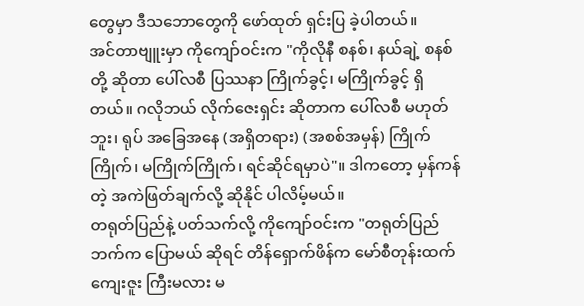တွေမှာ ဒီသဘောတွေကို ဖော်ထုတ် ရှင်းပြ ခဲ့ပါတယ်။
အင်တာဗျူးမှာ ကိုကျော်ဝင်းက "ကိုလိုနီ စနစ်၊ နယ်ချဲ့ စနစ်တို့ ဆိုတာ ပေါ်လစီ ပြဿနာ ကြိုက်ခွင့်၊ မကြိုက်ခွင့် ရှိတယ်။ ဂလိုဘယ် လိုက်ဇေးရှင်း ဆိုတာက ပေါ်လစီ မဟုတ်ဘူး၊ ရုပ် အခြေအနေ (အရှိတရား) (အစစ်အမှန်) ကြိုက်ကြိုက်၊ မကြိုက်ကြိုက်၊ ရင်ဆိုင်ရမှာပဲ"။ ဒါကတော့ မှန်ကန်တဲ့ အကဲဖြတ်ချက်လို့ ဆိုနိုင် ပါလိမ့်မယ်။
တရုတ်ပြည်နဲ့ ပတ်သက်လို့ ကိုကျော်ဝင်းက "တရုတ်ပြည် ဘက်က ပြောမယ် ဆိုရင် တိန်ရှောက်ဖိန်က မော်စီတုန်းထက် ကျေးဇူး ကြီးမလား မ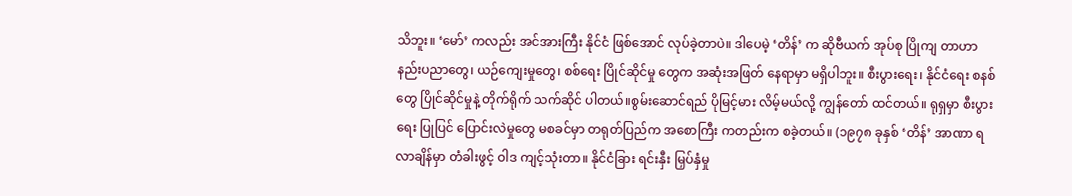သိဘူး။ ‘မော်’ ကလည်း အင်အားကြီး နိုင်ငံ ဖြစ်အောင် လုပ်ခဲ့တာပဲ။ ဒါပေမဲ့ ‘တိန်’ က ဆိုဗီယက် အုပ်စု ပြိုကျ တာဟာ နည်းပညာတွေ၊ ယဉ်ကျေးမှုတွေ၊ စစ်ရေး ပြိုင်ဆိုင်မှု တွေက အဆုံးအဖြတ် နေရာမှာ မရှိပါဘူး။ စီးပွားရေး၊ နိုင်ငံရေး စနစ်တွေ ပြိုင်ဆိုင်မှုနဲ့ တိုက်ရိုက် သက်ဆိုင် ပါတယ်။စွမ်းဆောင်ရည် ပိုမြင့်မား လိမ့်မယ်လို့ ကျွန်တော် ထင်တယ်။ ရုရှမှာ စီးပွားရေး ပြုပြင် ပြောင်းလဲမှုတွေ မစခင်မှာ တရုတ်ပြည်က အစောကြီး ကတည်းက စခဲ့တယ်။ (၁၉၇၈ ခုနှစ် ‘တိန်’ အာဏာ ရလာချိန်မှာ တံခါးဖွင့် ဝါဒ ကျင့်သုံးတာ။ နိုင်ငံခြား ရင်းနှီး မြှပ်နှံမှု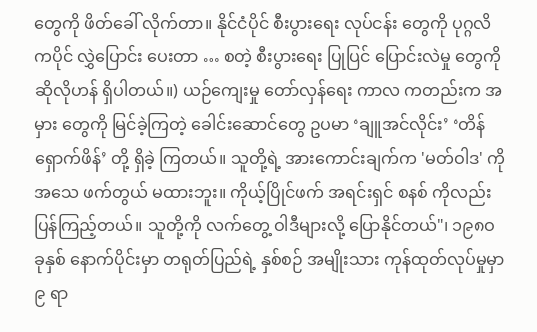တွေကို ဖိတ်ခေါ် လိုက်တာ။ နိုင်ငံပိုင် စီးပွားရေး လုပ်ငန်း တွေကို ပုဂ္ဂလိကပိုင် လွှဲပြောင်း ပေးတာ … စတဲ့ စီးပွားရေး ပြုပြင် ပြောင်းလဲမှု တွေကို ဆိုလိုဟန် ရှိပါတယ်။) ယဉ်ကျေးမှု တော်လှန်ရေး ကာလ ကတည်းက အမှား တွေကို မြင်ခဲ့ကြတဲ့ ခေါင်းဆောင်တွေ ဥပမာ ‘ချူအင်လိုင်း’ ‘တိန်ရှောက်ဖိန်’ တို့ ရှိခဲ့ ကြတယ်။ သူတို့ရဲ့ အားကောင်းချက်က 'မတ်ဝါဒ' ကို အသေ ဖက်တွယ် မထားဘူး။ ကိုယ့်ပြိုင်ဖက် အရင်းရှင် စနစ် ကိုလည်း ပြန်ကြည့်တယ်။ သူတို့ကို လက်တွေ့ ဝါဒီများလို့ ပြောနိုင်တယ်"၊ ၁၉၈ဝ ခုနှစ် နောက်ပိုင်းမှာ တရုတ်ပြည်ရဲ့ နှစ်စဉ် အမျိုးသား ကုန်ထုတ်လုပ်မှုမှာ ၉ ရာ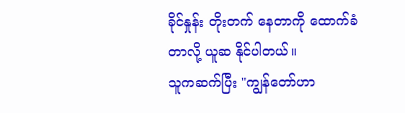ခိုင်နှုန်း တိုးတက် နေတာကို ထောက်ခံတာလို့ ယူဆ နိုင်ပါတယ်။
သူကဆက်ပြီး "ကျွန်တော်ဟာ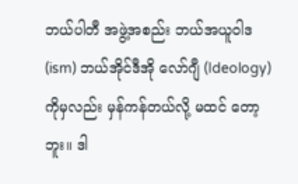ဘယ်ပါတီ အဖွဲ့အစည်း ဘယ်အယူဝါဒ (ism) ဘယ်အိုင်ဒီအို လော်ဂျီ (Ideology)ကိုမှလည်း မှန်ကန်တယ်လို့ မထင် တော့ဘူး။ ဒါ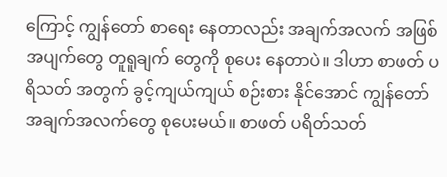ကြောင့် ကျွန်တော် စာရေး နေတာလည်း အချက်အလက် အဖြစ်အပျက်တွေ တူရူချက် တွေကို စုပေး နေတာပဲ။ ဒါဟာ စာဖတ် ပရိသတ် အတွက် ခွင့်ကျယ်ကျယ် စဉ်းစား နိုင်အောင် ကျွန်တော် အချက်အလက်တွေ စုပေးမယ်။ စာဖတ် ပရိတ်သတ်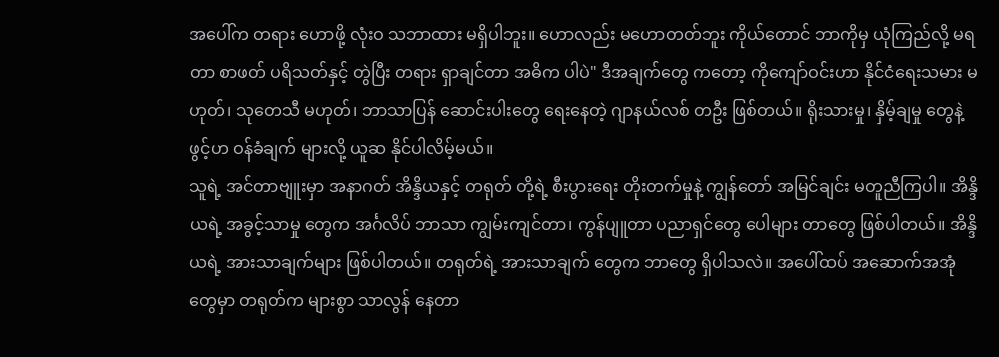အပေါ်က တရား ဟောဖို့ လုံးဝ သဘာထား မရှိပါဘူး။ ဟောလည်း မဟောတတ်ဘူး ကိုယ်တောင် ဘာကိုမှ ယုံကြည်လို့ မရတာ စာဖတ် ပရိသတ်နှင့် တွဲပြီး တရား ရှာချင်တာ အဓိက ပါပဲ" ဒီအချက်တွေ ကတော့ ကိုကျော်ဝင်းဟာ နိုင်ငံရေးသမား မဟုတ်၊ သုတေသီ မဟုတ်၊ ဘာသာပြန် ဆောင်းပါးတွေ ရေးနေတဲ့ ဂျာနယ်လစ် တဦး ဖြစ်တယ်။ ရိုးသားမှု၊ နှိမ့်ချမှု တွေနဲ့ ဖွင့်ဟ ဝန်ခံချက် များလို့ ယူဆ နိုင်ပါလိမ့်မယ်။
သူရဲ့ အင်တာဗျူးမှာ အနာဂတ် အိန္ဒိယနှင့် တရုတ် တို့ရဲ့ စီးပွားရေး တိုးတက်မှုနဲ့ ကျွန်တော် အမြင်ချင်း မတူညီကြပါ။ အိန္ဒိယရဲ့ အခွင့်သာမှု တွေက အင်္ဂလိပ် ဘာသာ ကျွမ်းကျင်တာ၊ ကွန်ပျူတာ ပညာရှင်တွေ ပေါများ တာတွေ ဖြစ်ပါတယ်။ အိန္ဒိယရဲ့ အားသာချက်များ ဖြစ်ပါတယ်။ တရုတ်ရဲ့ အားသာချက် တွေက ဘာတွေ ရှိပါသလဲ။ အပေါ်ထပ် အဆောက်အအုံ တွေမှာ တရုတ်က များစွာ သာလွန် နေတာ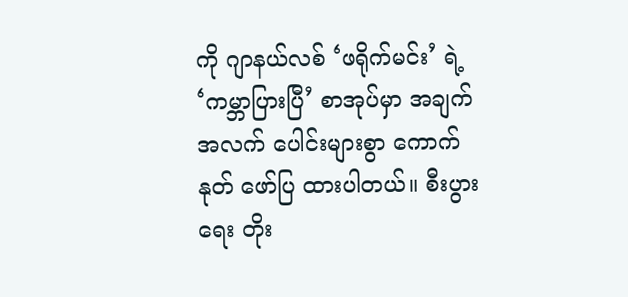ကို ဂျာနယ်လစ် ‘ဖရိုက်မင်း’ ရဲ့ ‘ကမ္ဘာပြားပြီ’ စာအုပ်မှာ အချက်အလက် ပေါင်းများစွာ ကောက်နုတ် ဖော်ပြ ထားပါတယ်။ စီးပွားရေး တိုး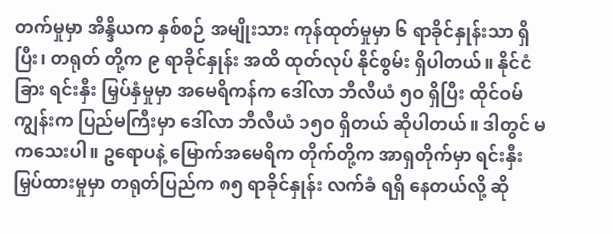တက်မှုမှာ အိန္ဒိယက နှစ်စဉ် အမျိုးသား ကုန်ထုတ်မှုမှာ ၆ ရာခိုင်နှုန်းသာ ရှိပြီး၊ တရုတ် တို့က ၉ ရာခိုင်နှုန်း အထိ ထုတ်လုပ် နိုင်စွမ်း ရှိပါတယ်။ နိုင်ငံခြား ရင်းနှီး မြှပ်နှံမှုမှာ အမေရိကန်က ဒေါ်လာ ဘီလီယံ ၅ဝ ရှိပြီး ထိုင်ဝမ်ကျွန်းက ပြည်မကြီးမှာ ဒေါ်လာ ဘီလီယံ ၁၅ဝ ရှိတယ် ဆိုပါတယ်။ ဒါတွင် မကသေးပါ။ ဥရောပနဲ့ မြောက်အမေရိက တိုက်တို့က အာရှတိုက်မှာ ရင်းနှီး မြှပ်ထားမှုမှာ တရုတ်ပြည်က ၈၅ ရာခိုင်နှုန်း လက်ခံ ရရှိ နေတယ်လို့ ဆို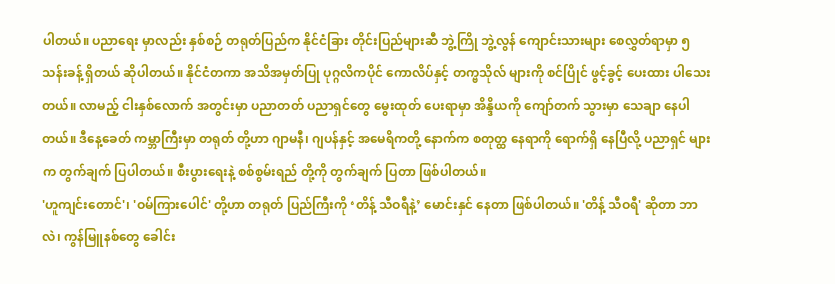ပါတယ်။ ပညာရေး မှာလည်း နှစ်စဉ် တရုတ်ပြည်က နိုင်ငံခြား တိုင်းပြည်များဆီ ဘွဲ့ကြို ဘွဲ့လွန် ကျောင်းသားများ စေလွှတ်ရာမှာ ၅ သန်းခန့် ရှိတယ် ဆိုပါတယ်။ နိုင်ငံတကာ အသိအမှတ်ပြု ပုဂ္ဂလိကပိုင် ကောလိပ်နှင့် တက္ဗသိုလ် များကို စင်ပြိုင် ဖွင့်ခွင့် ပေးထား ပါသေးတယ်။ လာမည့် ငါးနှစ်လောက် အတွင်းမှာ ပညာတတ် ပညာရှင်တွေ မွေးထုတ် ပေးရာမှာ အိန္ဒိယကို ကျော်တက် သွားမှာ သေချာ နေပါတယ်။ ဒီနေ့ခေတ် ကမ္ဘာကြီးမှာ တရုတ် တို့ဟာ ဂျာမနီ၊ ဂျပန်နှင့် အမေရိကတို့ နောက်က စတုတ္ထ နေရာကို ရောက်ရှိ နေပြီလို့ ပညာရှင် များက တွက်ချက် ပြပါတယ်။ စီးပွားရေးနဲ့ စစ်စွမ်းရည် တို့ကို တွက်ချက် ပြတာ ဖြစ်ပါတယ်။
'ဟူကျင်းတောင်'၊ 'ဝမ်ကြားပေါင်' တို့ဟာ တရုတ် ပြည်ကြီးကို ‘တိန့် သီဝရီနဲ့’ မောင်းနှင် နေတာ ဖြစ်ပါတယ်။ 'တိန့် သီဝရီ' ဆိုတာ ဘာလဲ၊ ကွန်မြူနစ်တွေ ခေါင်း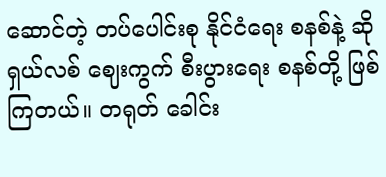ဆောင်တဲ့ တပ်ပေါင်းစု နိုင်ငံရေး စနစ်နဲ့ ဆိုရှယ်လစ် ဈေးကွက် စီးပွားရေး စနစ်တို့ ဖြစ်ကြတယ်။ တရုတ် ခေါင်း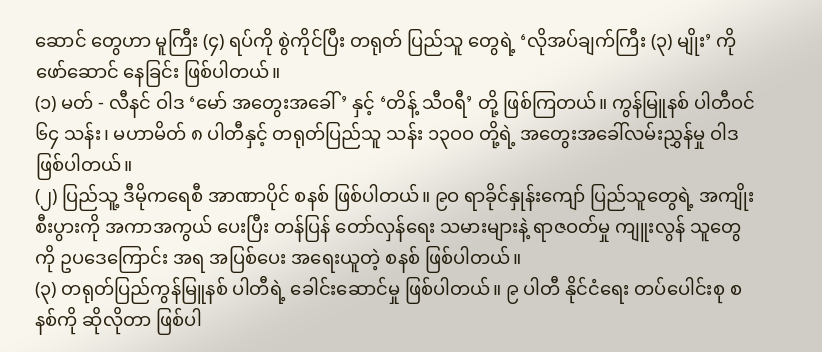ဆောင် တွေဟာ မူကြီး (၄) ရပ်ကို စွဲကိုင်ပြီး တရုတ် ပြည်သူ တွေရဲ့ ‘လိုအပ်ချက်ကြီး (၃) မျိုး’ ကို ဖော်ဆောင် နေခြင်း ဖြစ်ပါတယ်။
(၁) မတ် - လီနင် ဝါဒ ‘မော် အတွေးအခေါ်’ နှင့် ‘တိန့် သီဝရီ’ တို့ ဖြစ်ကြတယ်။ ကွန်မြူနစ် ပါတီဝင် ၆၄ သန်း၊ မဟာမိတ် ၈ ပါတီနှင့် တရုတ်ပြည်သူ သန်း ၁၃ဝဝ တို့ရဲ့ အတွေးအခေါ်လမ်းညွှန်မှု ဝါဒ ဖြစ်ပါတယ်။
(၂) ပြည်သူ့ ဒီမိုကရေစီ အာဏာပိုင် စနစ် ဖြစ်ပါတယ်။ ၉ဝ ရာခိုင်နှုန်းကျော် ပြည်သူတွေရဲ့ အကျိုး စီးပွားကို အကာအကွယ် ပေးပြီး တန်ပြန် တော်လှန်ရေး သမားများနဲ့ ရာဇဝတ်မှု ကျူးလွန် သူတွေကို ဥပဒေကြောင်း အရ အပြစ်ပေး အရေးယူတဲ့ စနစ် ဖြစ်ပါတယ်။
(၃) တရုတ်ပြည်ကွန်မြူနစ် ပါတီရဲ့ ခေါင်းဆောင်မှု ဖြစ်ပါတယ်။ ၉ ပါတီ နိုင်ငံရေး တပ်ပေါင်းစု စနစ်ကို ဆိုလိုတာ ဖြစ်ပါ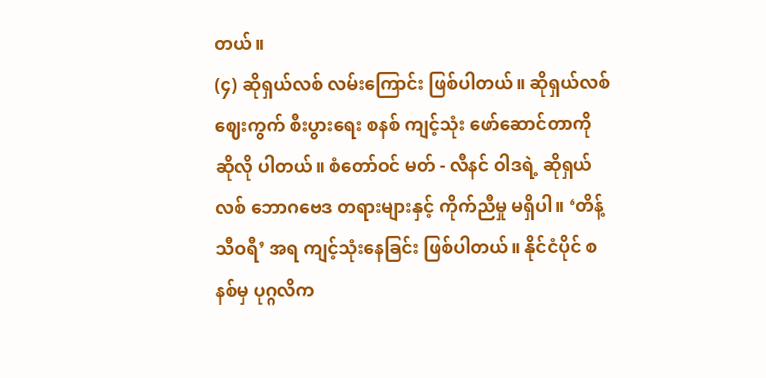တယ်။
(၄) ဆိုရှယ်လစ် လမ်းကြောင်း ဖြစ်ပါတယ်။ ဆိုရှယ်လစ် ဈေးကွက် စီးပွားရေး စနစ် ကျင့်သုံး ဖော်ဆောင်တာကို ဆိုလို ပါတယ်။ စံတော်ဝင် မတ် - လီနင် ဝါဒရဲ့ ဆိုရှယ်လစ် ဘောဂဗေဒ တရားများနှင့် ကိုက်ညီမှု မရှိပါ။ ‘တိန့် သီဝရီ’ အရ ကျင့်သုံးနေခြင်း ဖြစ်ပါတယ်။ နိုင်ငံပိုင် စနစ်မှ ပုဂ္ဂလိက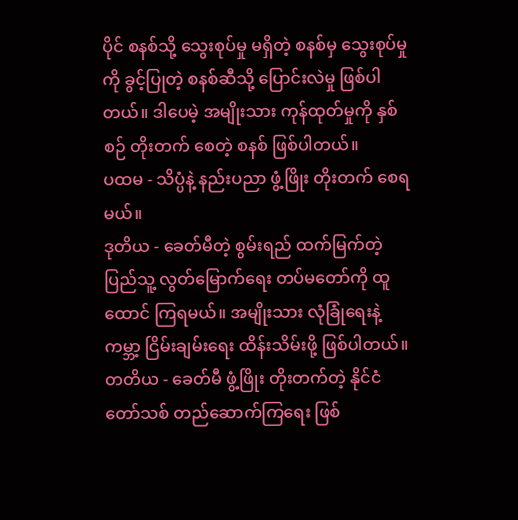ပိုင် စနစ်သို့ သွေးစုပ်မှု မရှိတဲ့ စနစ်မှ သွေးစုပ်မှုကို ခွင့်ပြုတဲ့ စနစ်ဆီသို့ ပြောင်းလဲမှု ဖြစ်ပါတယ်။ ဒါပေမဲ့ အမျိုးသား ကုန်ထုတ်မှုကို နှစ်စဉ် တိုးတက် စေတဲ့ စနစ် ဖြစ်ပါတယ်။
ပထမ - သိပ္ပံနဲ့ နည်းပညာ ဖွံ့ဖြိုး တိုးတက် စေရမယ်။
ဒုတိယ - ခေတ်မီတဲ့ စွမ်းရည် ထက်မြက်တဲ့ ပြည်သူ့ လွတ်မြောက်ရေး တပ်မတော်ကို ထူထောင် ကြရမယ်။ အမျိုးသား လုံခြုံရေးနဲ့ ကမ္ဘာ့ ငြိမ်းချမ်းရေး ထိန်းသိမ်းဖို့ ဖြစ်ပါတယ်။
တတိယ - ခေတ်မီ ဖွံ့ဖြိုး တိုးတက်တဲ့ နိုင်ငံတော်သစ် တည်ဆောက်ကြရေး ဖြစ်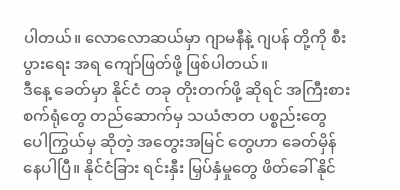ပါတယ်။ လောလောဆယ်မှာ ဂျာမနီနဲ့ ဂျပန် တို့ကို စီးပွားရေး အရ ကျော်ဖြတ်ဖို့ ဖြစ်ပါတယ်။
ဒီနေ့ ခေတ်မှာ နိုင်ငံ တခု တိုးတက်ဖို့ ဆိုရင် အကြီးစား စက်ရုံတွေ တည်ဆောက်မှ သယံဇာတ ပစ္စည်းတွေ ပေါကြွယ်မှ ဆိုတဲ့ အတွေးအမြင် တွေဟာ ခေတ်မှိန် နေပါပြီ။ နိုင်ငံခြား ရင်းနှီး မြှပ်နှံမှုတွေ ဖိတ်ခေါ် နိုင်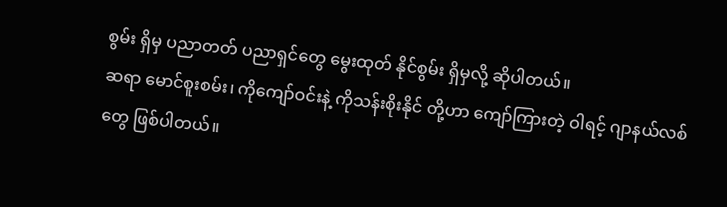စွမ်း ရှိမှ ပညာတတ် ပညာရှင်တွေ မွေးထုတ် နိုင်စွမ်း ရှိမှလို့ ဆိုပါတယ်။
ဆရာ မောင်စူးစမ်း၊ ကိုကျော်ဝင်းနဲ့ ကိုသန်းစိုးနိုင် တို့ဟာ ကျော်ကြားတဲ့ ဝါရင့် ဂျာနယ်လစ်တွေ ဖြစ်ပါတယ်။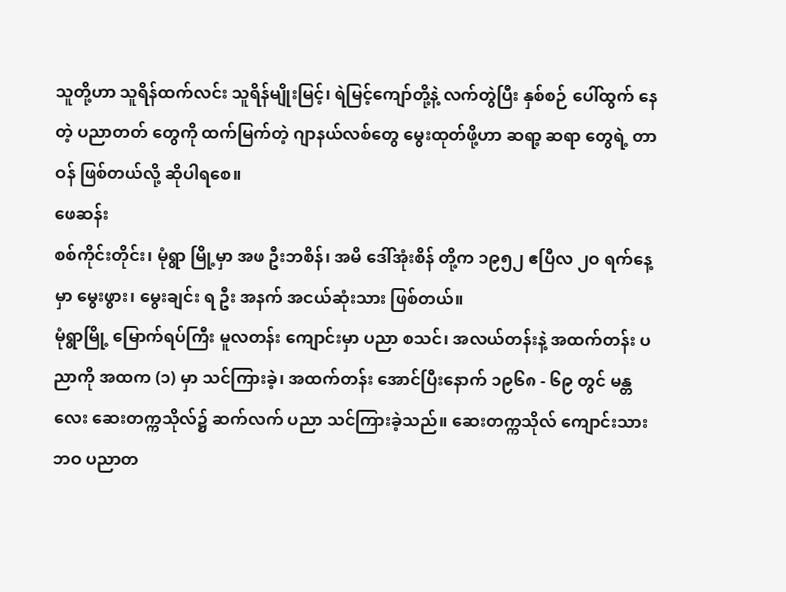သူတို့ဟာ သူရိန်ထက်လင်း သူရိန်မျိုးမြင့်၊ ရဲမြင့်ကျော်တို့နဲ့ လက်တွဲပြီး နှစ်စဉ် ပေါ်ထွက် နေတဲ့ ပညာတတ် တွေကို ထက်မြက်တဲ့ ဂျာနယ်လစ်တွေ မွေးထုတ်ဖို့ဟာ ဆရာ့ ဆရာ တွေရဲ့ တာဝန် ဖြစ်တယ်လို့ ဆိုပါရစေ။
ဖေဆန်း
စစ်ကိုင်းတိုင်း၊ မုံရွာ မြို့မှာ အဖ ဦးဘစိန်၊ အမိ ဒေါ်အုံးစိန် တို့က ၁၉၅၂ ဧပြီလ ၂ဝ ရက်နေ့မှာ မွေးဖွား၊ မွေးချင်း ရ ဦး အနက် အငယ်ဆုံးသား ဖြစ်တယ်။
မုံရွာမြို့ မြောက်ရပ်ကြီး မူလတန်း ကျောင်းမှာ ပညာ စသင်၊ အလယ်တန်းနဲ့ အထက်တန်း ပညာကို အထက (၁) မှာ သင်ကြားခဲ့၊ အထက်တန်း အောင်ပြီးနောက် ၁၉၆၈ - ၆၉ တွင် မန္တလေး ဆေးတက္ကသိုလ်၌ ဆက်လက် ပညာ သင်ကြားခဲ့သည်။ ဆေးတက္ကသိုလ် ကျောင်းသား ဘဝ ပညာတ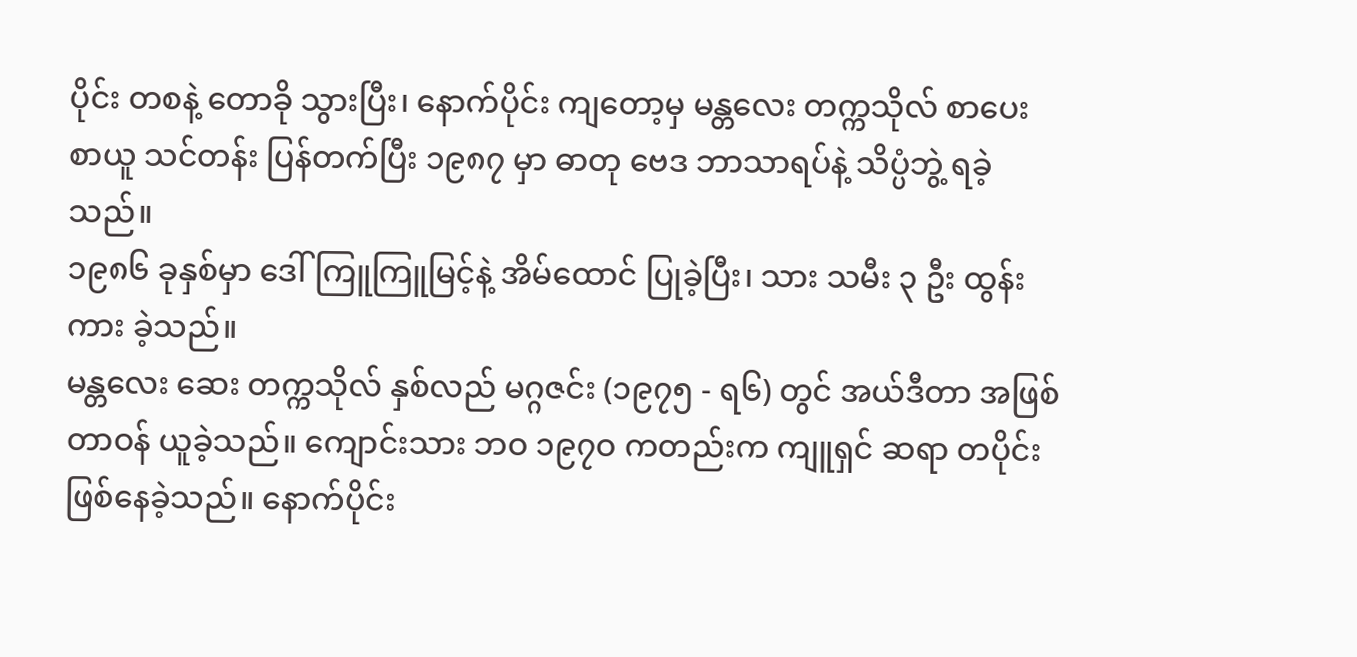ပိုင်း တစနဲ့ တောခို သွားပြီး၊ နောက်ပိုင်း ကျတော့မှ မန္တလေး တက္ကသိုလ် စာပေး စာယူ သင်တန်း ပြန်တက်ပြီး ၁၉၈၇ မှာ ဓာတု ဗေဒ ဘာသာရပ်နဲ့ သိပ္ပံဘွဲ့ ရခဲ့သည်။
၁၉၈၆ ခုနှစ်မှာ ဒေါ်ကြူကြူမြင့်နဲ့ အိမ်ထောင် ပြုခဲ့ပြီး၊ သား သမီး ၃ ဦး ထွန်းကား ခဲ့သည်။
မန္တလေး ဆေး တက္ကသိုလ် နှစ်လည် မဂ္ဂဇင်း (၁၉၇၅ - ရ၆) တွင် အယ်ဒီတာ အဖြစ် တာဝန် ယူခဲ့သည်။ ကျောင်းသား ဘဝ ၁၉၇ဝ ကတည်းက ကျူရှင် ဆရာ တပိုင်း ဖြစ်နေခဲ့သည်။ နောက်ပိုင်း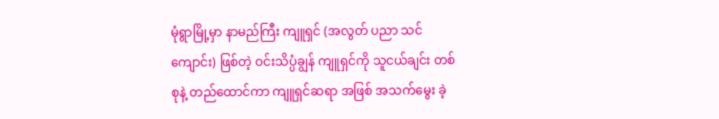မုံရွာမြို့မှာ နာမည်ကြီး ကျူရှင် (အလွတ် ပညာ သင်ကျောင်း) ဖြစ်တဲ့ ဝင်းသိပ္ပံချွန် ကျူရှင်ကို သူငယ်ချင်း တစ်စုနဲ့ တည်ထောင်ကာ ကျူရှင်ဆရာ အဖြစ် အသက်မွေး ခဲ့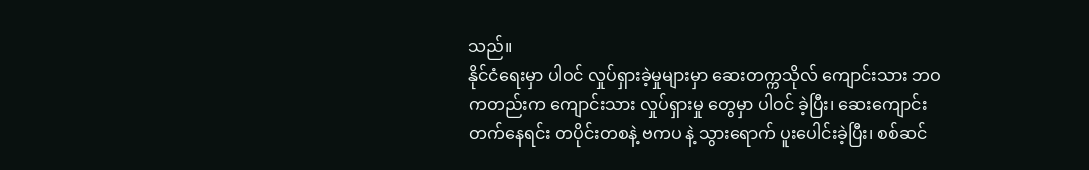သည်။
နိုင်ငံရေးမှာ ပါဝင် လှုပ်ရှားခဲ့မှုများမှာ ဆေးတက္ကသိုလ် ကျောင်းသား ဘဝ ကတည်းက ကျောင်းသား လှုပ်ရှားမှု တွေမှာ ပါဝင် ခဲ့ပြီး၊ ဆေးကျောင်း တက်နေရင်း တပိုင်းတစနဲ့ ဗကပ နဲ့ သွားရောက် ပူးပေါင်းခဲ့ပြီး၊ စစ်ဆင်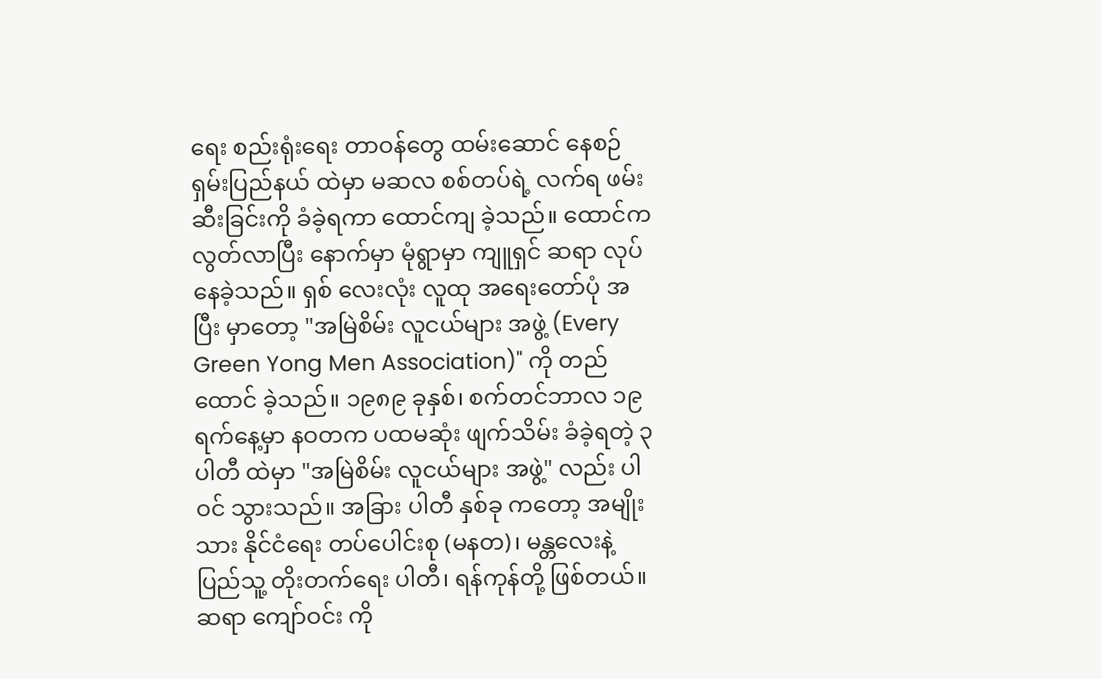ရေး စည်းရုံးရေး တာဝန်တွေ ထမ်းဆောင် နေစဉ် ရှမ်းပြည်နယ် ထဲမှာ မဆလ စစ်တပ်ရဲ့ လက်ရ ဖမ်းဆီးခြင်းကို ခံခဲ့ရကာ ထောင်ကျ ခဲ့သည်။ ထောင်က လွတ်လာပြီး နောက်မှာ မုံရွာမှာ ကျူရှင် ဆရာ လုပ်နေခဲ့သည်။ ရှစ် လေးလုံး လူထု အရေးတော်ပုံ အပြီး မှာတော့ "အမြဲစိမ်း လူငယ်များ အဖွဲ့ (Every Green Yong Men Association)" ကို တည်ထောင် ခဲ့သည်။ ၁၉၈၉ ခုနှစ်၊ စက်တင်ဘာလ ၁၉ ရက်နေ့မှာ နဝတက ပထမဆုံး ဖျက်သိမ်း ခံခဲ့ရတဲ့ ၃ ပါတီ ထဲမှာ "အမြဲစိမ်း လူငယ်များ အဖွဲ့" လည်း ပါဝင် သွားသည်။ အခြား ပါတီ နှစ်ခု ကတော့ အမျိုးသား နိုင်ငံရေး တပ်ပေါင်းစု (မနတ)၊ မန္တလေးနဲ့ ပြည်သူ့ တိုးတက်ရေး ပါတီ၊ ရန်ကုန်တို့ ဖြစ်တယ်။ ဆရာ ကျော်ဝင်း ကို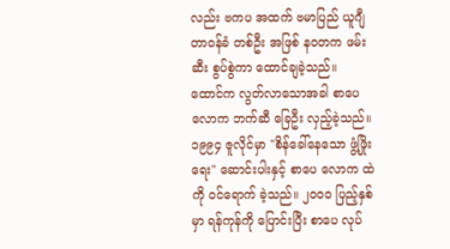လည်း ဗကပ အထက် ဗမာပြည် ယူဂျီ တာဝန်ခံ တစ်ဦး အဖြစ် နဝတက ဖမ်းဆီး စွပ်စွဲကာ ထောင်ချခဲ့သည်။
ထောင်က လွတ်လာသောအခါ စာပေ လောက ဘက်ဆီ ခြေဦး လှည့်ခဲ့သည်။ ၁၉၉၄ ဇူလိုင်မှာ "စိန်ခေါ်နေသော ဖွံ့ဖြိုးရေး" ဆောင်းပါးနှင့် စာပေ လောက ထဲကို ဝင်ရောက် ခဲ့သည်။ ၂ဝဝဝ ပြည့်နှစ်မှာ ရန်ကုန်ကို ပြောင်းပြီး စာပေ လုပ်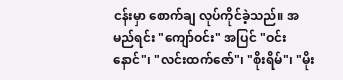ငန်းမှာ စောက်ချ လုပ်ကိုင်ခဲ့သည်။ အမည်ရင်း "ကျော်ဝင်း" အပြင် "ဝင်းနောင်"၊ "လင်းထက်ဇော်"၊ "စိုးရိမ်"၊ "မိုး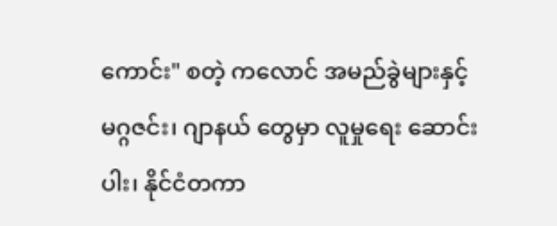ကောင်း" စတဲ့ ကလောင် အမည်ခွဲများနှင့် မဂ္ဂဇင်း၊ ဂျာနယ် တွေမှာ လူမှုရေး ဆောင်းပါး၊ နိုင်ငံတကာ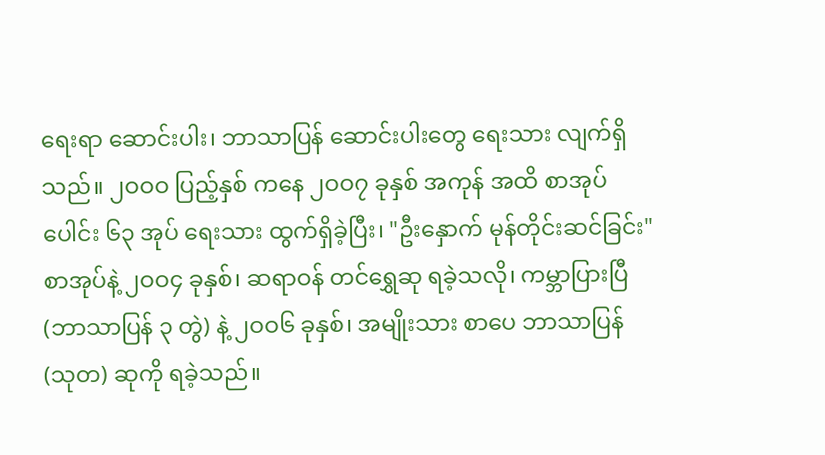ရေးရာ ဆောင်းပါး၊ ဘာသာပြန် ဆောင်းပါးတွေ ရေးသား လျက်ရှိသည်။ ၂ဝဝဝ ပြည့်နှစ် ကနေ ၂ဝဝ၇ ခုနှစ် အကုန် အထိ စာအုပ်ပေါင်း ၆၃ အုပ် ရေးသား ထွက်ရှိခဲ့ပြီး၊ "ဦးနှောက် မုန်တိုင်းဆင်ခြင်း" စာအုပ်နဲ့ ၂ဝဝ၄ ခုနှစ်၊ ဆရာဝန် တင်ရွှေဆု ရခဲ့သလို၊ ကမ္ဘာပြားပြီ (ဘာသာပြန် ၃ တွဲ) နဲ့ ၂ဝဝ၆ ခုနှစ်၊ အမျိုးသား စာပေ ဘာသာပြန် (သုတ) ဆုကို ရခဲ့သည်။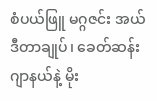စံပယ်ဖြူ မဂ္ဂဇင်း အယ်ဒီတာချုပ်၊ ခေတ်ဆန်း ဂျာနယ်နဲ့ မိုး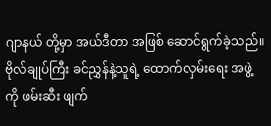ဂျာနယ် တို့မှာ အယ်ဒီတာ အဖြစ် ဆောင်ရွက်ခဲ့သည်။ ဗိုလ်ချုပ်ကြီး ခင်ညွှန်နဲ့သူရဲ့ ထောက်လှမ်းရေး အဖွဲ့ကို ဖမ်းဆီး ဖျက်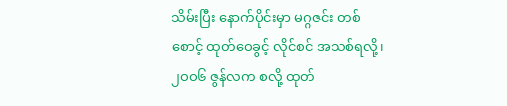သိမ်းပြီး နောက်ပိုင်းမှာ မဂ္ဂဇင်း တစ်စောင့် ထုတ်ဝေခွင့် လိုင်စင် အသစ်ရလို့၊ ၂ဝဝ၆ ဇွန်လက စလို့ ထုတ်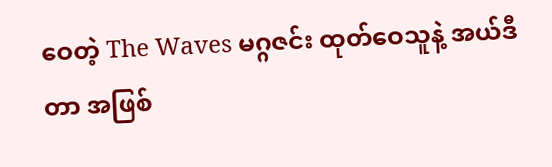ဝေတဲ့ The Waves မဂ္ဂဇင်း ထုတ်ဝေသူနဲ့ အယ်ဒီတာ အဖြစ်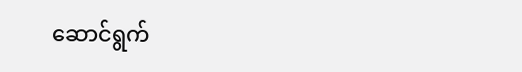ဆောင်ရွက်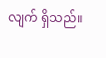လျက် ရှိသည်။